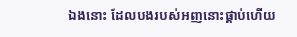ឯងនោះ ដែលបងរបស់អញនោះផ្គាប់ហើយ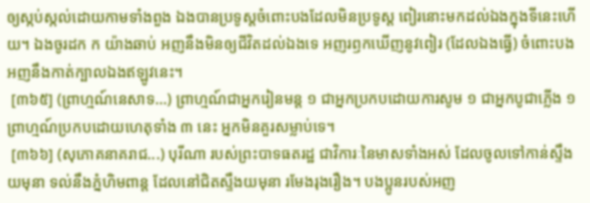ឲ្យស្កប់ស្កល់ដោយកាមទាំងពួង ឯងបានប្រទូស្តចំពោះបងដែលមិនប្រទូស្ត ពៀរនោះមកដល់ឯងក្នុងទីនេះហើយ។ ឯងចូរដក ក យ៉ាងឆាប់ អញនឹងមិនឲ្យជីវិតដល់ឯងទេ អញរឭកឃើញនូវពៀរ (ដែលឯងធ្វើ) ចំពោះបង អញនឹងកាត់ក្បាលឯងឥឡូវនេះ។
 [៣៦៥] (ព្រាហ្មណ៍នេសាទ...) ព្រាហ្មណ៍ជាអ្នករៀនមន្ត ១ ជាអ្នកប្រកបដោយការសូម ១ ជាអ្នកបូជាភ្លើង ១ ព្រាហ្មណ៍ប្រកបដោយហេតុទាំង ៣ នេះ អ្នកមិនគួរសម្លាប់ទេ។
 [៣៦៦] (សុភោគនាគរាជ...) បុរីណា របស់ព្រះបាទធតរដ្ឋ ជាវិការៈនៃមាសទាំងអស់ ដែលចូលទៅកាន់ស្ទឹងយមុនា ទល់នឹងភ្នំហិមពាន្ត ដែលនៅជិតស្ទឹងយមុនា រមែងរុងរឿង។ បងប្អូនរបស់អញ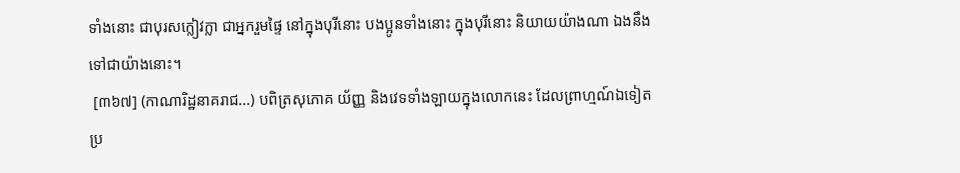ទាំងនោះ ជាបុរសក្លៀវក្លា ជាអ្នករួមផ្ទៃ នៅក្នុងបុរីនោះ បងប្អូនទាំងនោះ ក្នុងបុរីនោះ និយាយយ៉ាងណា ឯងនឹងទៅជាយ៉ាងនោះ។
 [៣៦៧] (កាណារិដ្ឋនាគរាជ...) បពិត្រសុភោគ យ័ញ្ញ និងវេទទាំងឡាយក្នុងលោកនេះ ដែលព្រាហ្មណ៍ឯទៀតប្រ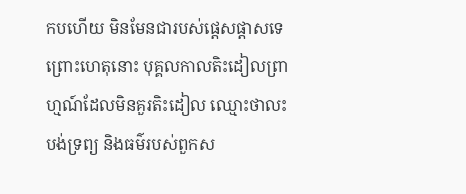កបហើយ មិនមែនជារបស់ផ្តេសផ្តាសទេ ព្រោះហេតុនោះ បុគ្គលកាលតិះដៀលព្រាហ្មណ៍ដែលមិនគួរតិះដៀល ឈ្មោះថាលះបង់ទ្រព្យ និងធម៌របស់ពួកស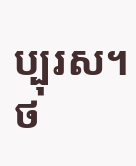ប្បុរស។
ថ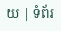យ | ទំព័រ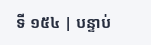ទី ១៥៤ | បន្ទាប់